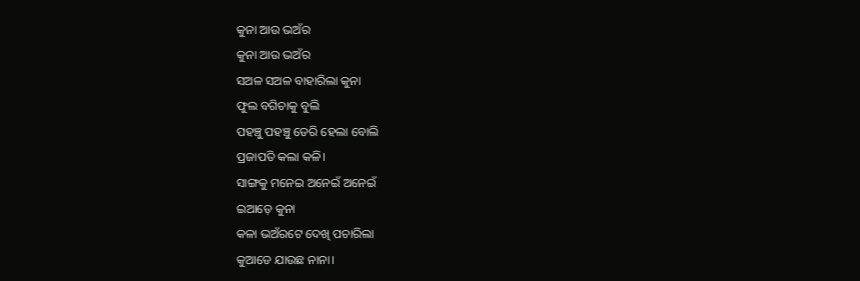କୁନା ଆଉ ଭଅଁର
କୁନା ଆଉ ଭଅଁର
ସଅଳ ସଅଳ ବାହାରିଲା କୁନା
ଫୁଲ ବଗିଚାକୁ ବୁଲି
ପହଞ୍ଚୁ ପହଞ୍ଚୁ ଡେରି ହେଲା ବୋଲି
ପ୍ରଜାପତି କଲା କଳି।
ସାଙ୍ଗକୁ ମନେଇ ଅନେଇଁ ଅନେଇଁ
ଇଆଡ଼େ କୁନା
କଳା ଭଅଁରଟେ ଦେଖି ପଚାରିଲା
କୁଆଡେ ଯାଉଛ ନାନା।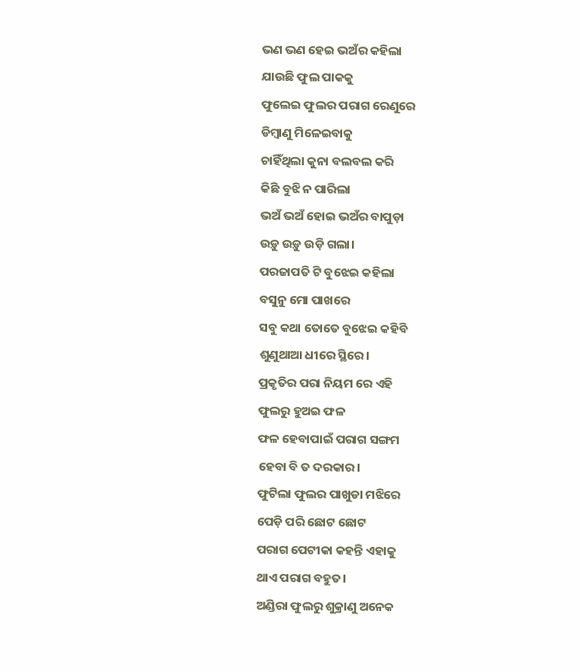ଭଣ ଭଣ ହେଇ ଭଅଁର କହିଲା
ଯାଉଛି ଫୁଲ ପାକକୁ
ଫୁଲେଇ ଫୁଲର ପରାଗ ରେଣୁରେ
ଡିମ୍ବାଣୁ ମିଳେଇବାକୁ
ଚାହିଁଥିଲା କୁନା ବଲବଲ କରି
କିଛି ବୁଝି ନ ପାରିଲା
ଭଅଁ ଭଅଁ ହୋଇ ଭଅଁର ବାପୁଡ଼ା
ଉଡ଼ୁ ଉଡ଼ୁ ଉଡ଼ି ଗଲା।
ପରଜାପତି ଟି ବୁଝେଇ କହିଲା
ବସୁନୁ ମୋ ପାଖରେ
ସବୁ କଥା ତୋତେ ବୁଝେଇ କହିବି
ଶୁଣୁଥାଆ ଧୀରେ ସ୍ଥିରେ।
ପ୍ରକୃତିର ପରା ନିୟମ ରେ ଏହି
ଫୁଲରୁ ହୁଅଇ ଫଳ
ଫଳ ହେବାପାଇଁ ପରାଗ ସଙ୍ଗମ
ହେବା ବି ତ ଦରକାର।
ଫୁଟିଲା ଫୁଲର ପାଖୁଡା ମଝିରେ
ପେଡ଼ି ପରି ଛୋଟ ଛୋଟ
ପରାଗ ପେଟୀକା କହନ୍ତି ଏହାକୁ
ଥାଏ ପରାଗ ବହୁତ।
ଅଣ୍ଡିରା ଫୁଲରୁ ଶୁକ୍ରାଣୁ ଅନେକ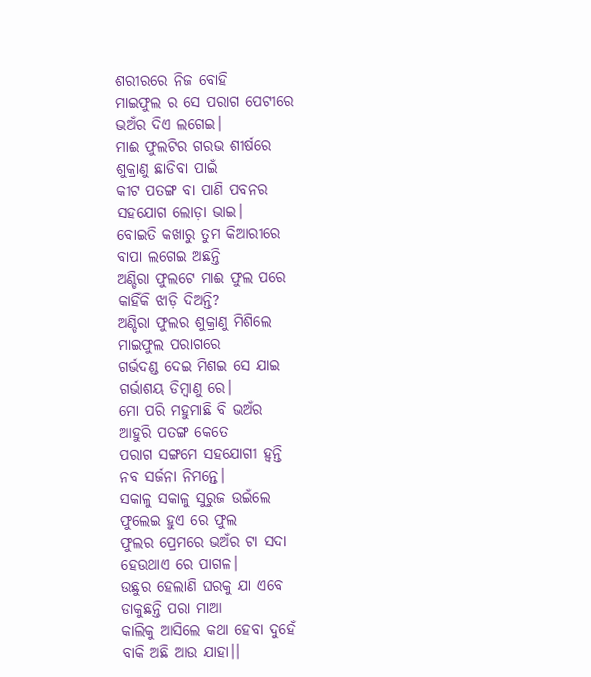ଶରୀରରେ ନିଜ ବୋହି
ମାଇଫୁଲ ର ସେ ପରାଗ ପେଟୀରେ
ଭଅଁର ଦିଏ ଲଗେଇ।
ମାଈ ଫୁଲଟିର ଗରଭ ଶୀର୍ଷରେ
ଶୁକ୍ରାଣୁ ଛାଡିବା ପାଇଁ
କୀଟ ପତଙ୍ଗ ବା ପାଣି ପବନର
ସହଯୋଗ ଲୋଡ଼ା ଭାଇ।
ବୋଇତି କଖାରୁ ତୁମ କିଆରୀରେ
ବାପା ଲଗେଇ ଅଛନ୍ତି
ଅଣ୍ଡିରା ଫୁଲଟେ ମାଈ ଫୁଲ ପରେ
କାହିଁକି ଝାଡ଼ି ଦିଅନ୍ତି?
ଅଣ୍ଡିରା ଫୁଲର ଶୁକ୍ରାଣୁ ମିଶିଲେ
ମାଇଫୁଲ ପରାଗରେ
ଗର୍ଭଦଣ୍ଡ ଦେଇ ମିଶଇ ସେ ଯାଇ
ଗର୍ଭାଶୟ ଡିମ୍ବାଣୁ ରେ।
ମୋ ପରି ମହୁମାଛି ବି ଭଅଁର
ଆହୁରି ପତଙ୍ଗ କେତେ
ପରାଗ ସଙ୍ଗମେ ସହଯୋଗୀ ହ୍ୱନ୍ତି
ନବ ସର୍ଜନା ନିମନ୍ତେ।
ସକାଳୁ ସକାଳୁ ସୁରୁଜ ଉଇଁଲେ
ଫୁଲେଇ ହୁଏ ରେ ଫୁଲ
ଫୁଲର ପ୍ରେମରେ ଭଅଁର ଟା ସଦା
ହେଉଥାଏ ରେ ପାଗଳ।
ଉଛୁର ହେଲାଣି ଘରକୁ ଯା ଏବେ
ଡାକୁଛନ୍ତି ପରା ମାଆ
କାଲିକୁ ଆସିଲେ କଥା ହେବା ଦୁହେଁ
ବାକି ଅଛି ଆଉ ଯାହା।।